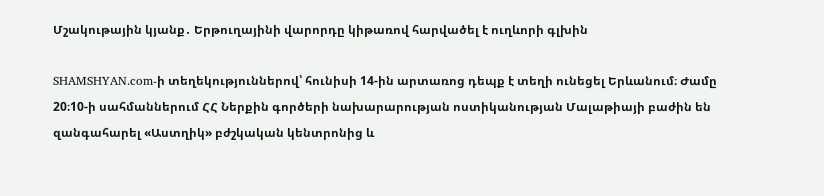Մշակութային կյանք․ Երթուղայինի վարորդը կիթառով հարվածել է ուղևորի գլխին

SHAMSHYAN.com-ի տեղեկություններով՝ հունիսի 14-ին արտառոց դեպք է տեղի ունեցել Երևանում։ Ժամը 20։10-ի սահմաններում ՀՀ Ներքին գործերի նախարարության ոստիկանության Մալաթիայի բաժին են զանգահարել «Աստղիկ» բժշկական կենտրոնից և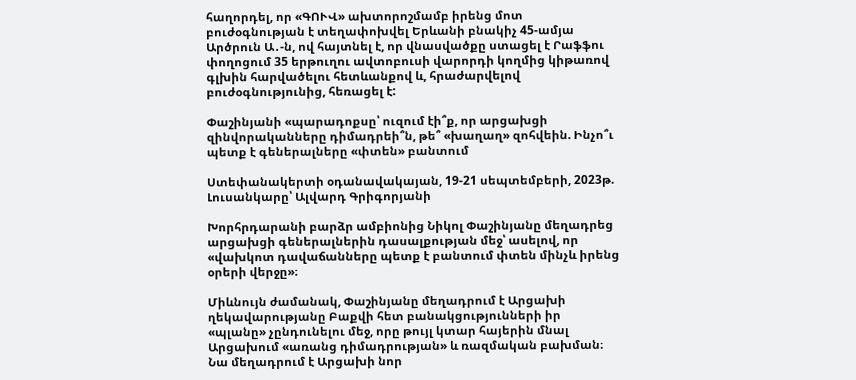հաղորդել, որ «ԳՈՒՎ» ախտորոշմամբ իրենց մոտ բուժօգնության է տեղափոխվել Երևանի բնակիչ 45-ամյա Արծրուն Ա․-ն, ով հայտնել է, որ վնասվածքը ստացել է Րաֆֆու փողոցում 35 երթուղու ավտոբուսի վարորդի կողմից կիթառով գլխին հարվածելու հետևանքով և, հրաժարվելով բուժօգնությունից, հեռացել է:

Փաշինյանի «պարադոքսը՝ ուզում էի՞ք, որ արցախցի զինվորականները դիմադրեի՞ն, թե՞ «խաղաղ» զոհվեին. Ինչո՞ւ պետք է գեներալները «փտեն» բանտում

Ստեփանակերտի օդանավակայան, 19-21 սեպտեմբերի, 2023թ. Լուսանկարը՝ Ալվարդ Գրիգորյանի

Խորհրդարանի բարձր ամբիոնից Նիկոլ Փաշինյանը մեղադրեց արցախցի գեներալներին դասալքության մեջ՝ ասելով, որ «վախկոտ դավաճանները պետք է բանտում փտեն մինչև իրենց օրերի վերջը»։

Միևնույն ժամանակ, Փաշինյանը մեղադրում է Արցախի ղեկավարությանը Բաքվի հետ բանակցությունների իր «պլանը» չընդունելու մեջ, որը թույլ կտար հայերին մնալ Արցախում «առանց դիմադրության» և ռազմական բախման։ Նա մեղադրում է Արցախի նոր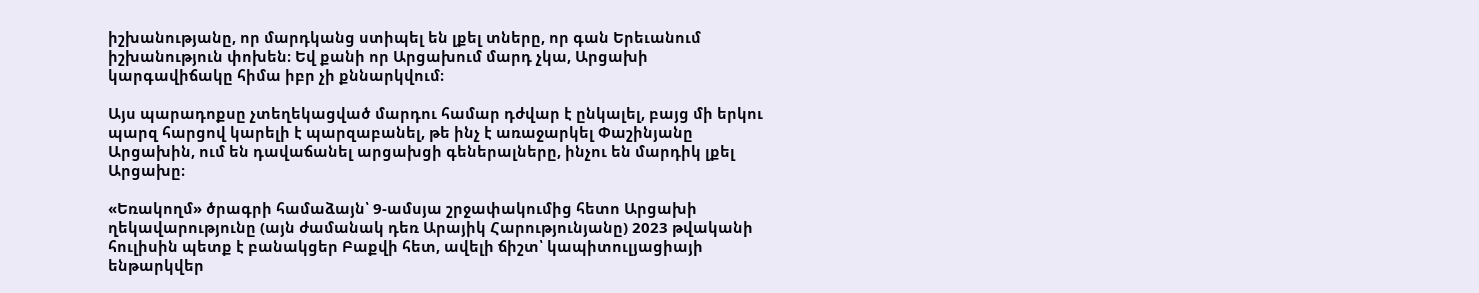իշխանությանը, որ մարդկանց ստիպել են լքել տները, որ գան Երեւանում իշխանություն փոխեն։ Եվ քանի որ Արցախում մարդ չկա, Արցախի կարգավիճակը հիմա իբր չի քննարկվում։

Այս պարադոքսը չտեղեկացված մարդու համար դժվար է ընկալել, բայց մի երկու պարզ հարցով կարելի է պարզաբանել, թե ինչ է առաջարկել Փաշինյանը Արցախին, ում են դավաճանել արցախցի գեներալները, ինչու են մարդիկ լքել Արցախը։

«Եռակողմ» ծրագրի համաձայն՝ 9-ամսյա շրջափակումից հետո Արցախի ղեկավարությունը (այն ժամանակ դեռ Արայիկ Հարությունյանը) 2023 թվականի հուլիսին պետք է բանակցեր Բաքվի հետ, ավելի ճիշտ՝ կապիտուլյացիայի ենթարկվեր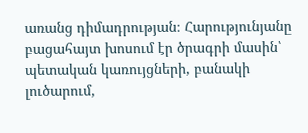առանց դիմադրության։ Հարությունյանը բացահայտ խոսում էր ծրագրի մասին՝ պետական կառույցների, բանակի լուծարում,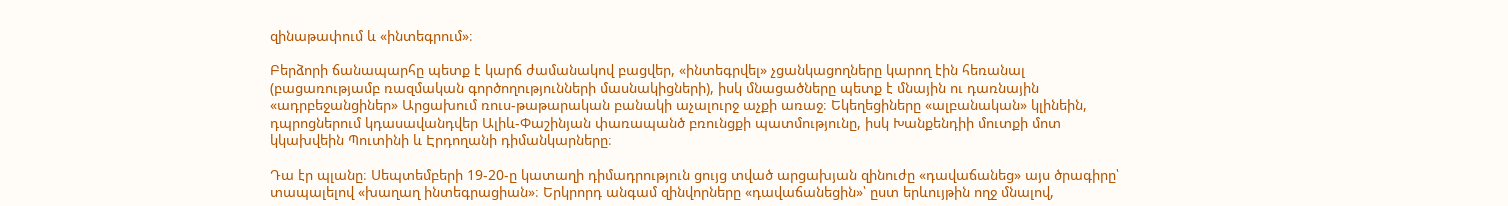զինաթափում և «ինտեգրում»։

Բերձորի ճանապարհը պետք է կարճ ժամանակով բացվեր, «ինտեգրվել» չցանկացողները կարող էին հեռանալ (բացառությամբ ռազմական գործողությունների մասնակիցների), իսկ մնացածները պետք է մնային ու դառնային «ադրբեջանցիներ» Արցախում ռուս-թաթարական բանակի աչալուրջ աչքի առաջ։ Եկեղեցիները «ալբանական» կլինեին, դպրոցներում կդասավանդվեր Ալիև-Փաշինյան փառապանծ բռունցքի պատմությունը, իսկ Խանքենդիի մուտքի մոտ կկախվեին Պուտինի և Էրդողանի դիմանկարները։

Դա էր պլանը։ Սեպտեմբերի 19-20-ը կատաղի դիմադրություն ցույց տված արցախյան զինուժը «դավաճանեց» այս ծրագիրը՝ տապալելով «խաղաղ ինտեգրացիան»։ Երկրորդ անգամ զինվորները «դավաճանեցին»՝ ըստ երևույթին ողջ մնալով,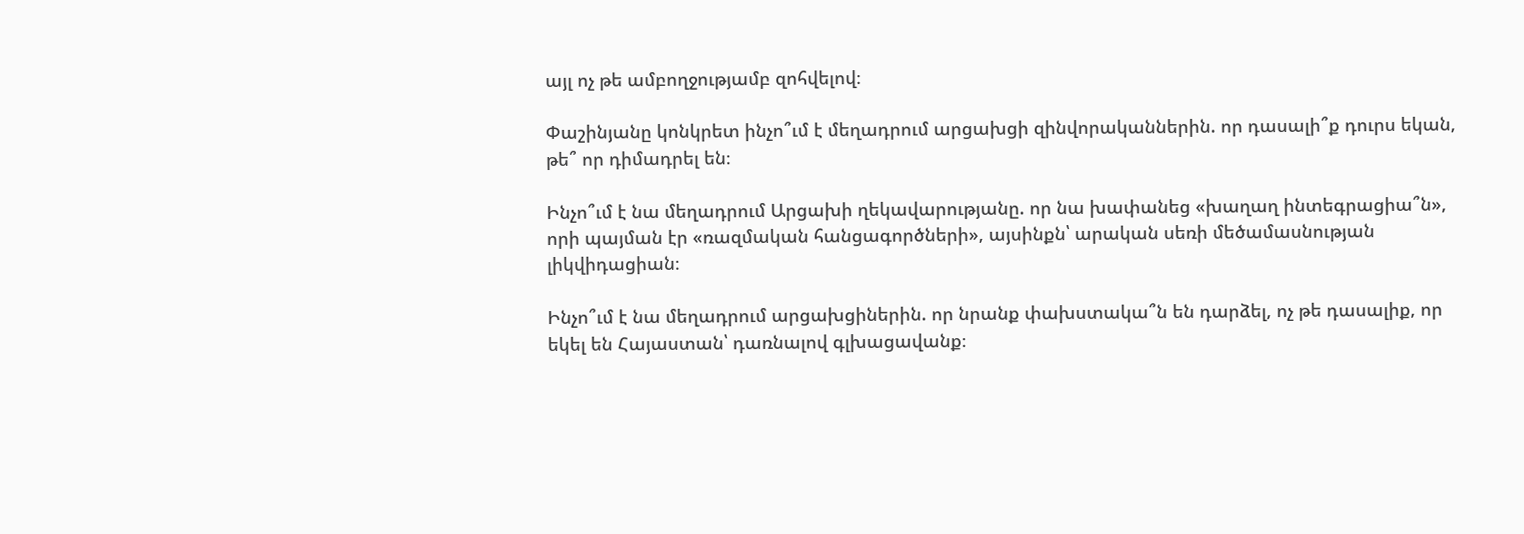այլ ոչ թե ամբողջությամբ զոհվելով։

Փաշինյանը կոնկրետ ինչո՞ւմ է մեղադրում արցախցի զինվորականներին. որ դասալի՞ք դուրս եկան, թե՞ որ դիմադրել են։

Ինչո՞ւմ է նա մեղադրում Արցախի ղեկավարությանը. որ նա խափանեց «խաղաղ ինտեգրացիա՞ն», որի պայման էր «ռազմական հանցագործների», այսինքն՝ արական սեռի մեծամասնության լիկվիդացիան։

Ինչո՞ւմ է նա մեղադրում արցախցիներին. որ նրանք փախստակա՞ն են դարձել, ոչ թե դասալիք, որ եկել են Հայաստան՝ դառնալով գլխացավանք։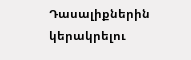Դասալիքներին կերակրելու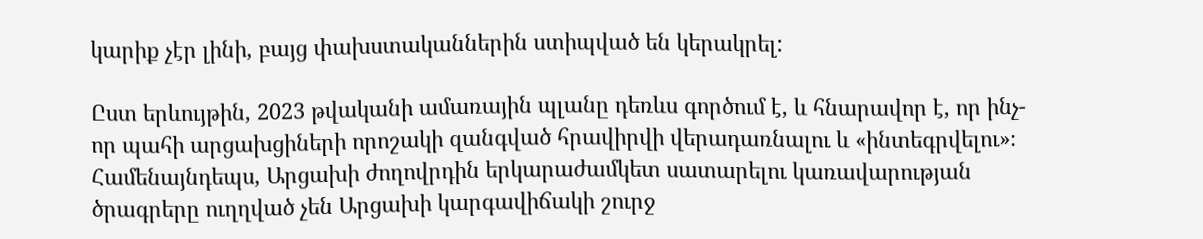կարիք չէր լինի, բայց փախստականներին ստիպված են կերակրել:

Ըստ երևույթին, 2023 թվականի ամառային պլանը դեռևս գործում է, և հնարավոր է, որ ինչ-որ պահի արցախցիների որոշակի զանգված հրավիրվի վերադառնալու և «ինտեգրվելու»։ Համենայնդեպս, Արցախի ժողովրդին երկարաժամկետ սատարելու կառավարության ծրագրերը ուղղված չեն Արցախի կարգավիճակի շուրջ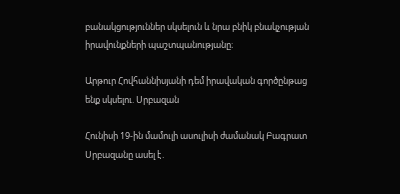բանակցություններ սկսելուն և նրա բնիկ բնակչության իրավունքների պաշտպանությանը։

Արթուր Հովհաննիսյանի դեմ իրավական գործընթաց ենք սկսելու. Սրբազան

Հունիսի 19-ին մամուլի ասուլիսի ժամանակ Բագրատ Սրբազանը ասել է․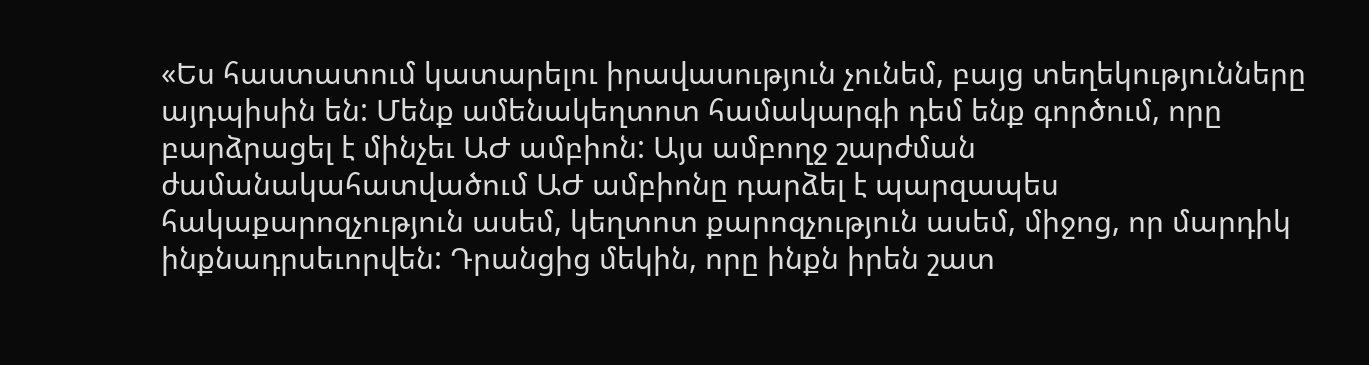«Ես հաստատում կատարելու իրավասություն չունեմ, բայց տեղեկությունները այդպիսին են: Մենք ամենակեղտոտ համակարգի դեմ ենք գործում, որը բարձրացել է մինչեւ ԱԺ ամբիոն: Այս ամբողջ շարժման ժամանակահատվածում ԱԺ ամբիոնը դարձել է պարզապես  հակաքարոզչություն ասեմ, կեղտոտ քարոզչություն ասեմ, միջոց, որ մարդիկ ինքնադրսեւորվեն: Դրանցից մեկին, որը ինքն իրեն շատ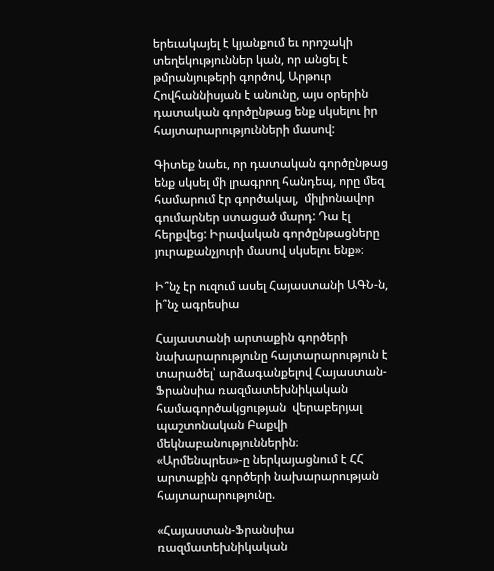երեւակայել է կյանքում եւ որոշակի տեղեկություններ կան, որ անցել է թմրանյութերի գործով, Արթուր Հովհաննիսյան է անունը, այս օրերին դատական գործընթաց ենք սկսելու իր հայտարարությունների մասով:

Գիտեք նաեւ, որ դատական գործընթաց ենք սկսել մի լրագրող հանդեպ, որը մեզ համարում էր գործակալ,  միլիոնավոր գումարներ ստացած մարդ: Դա էլ հերքվեց: Իրավական գործընթացները յուրաքանչյուրի մասով սկսելու ենք»։

Ի՞նչ էր ուզում ասել Հայաստանի ԱԳՆ-ն, ի՞նչ ագրեսիա

Հայաստանի արտաքին գործերի նախարարությունը հայտարարություն է տարածել՝ արձագանքելով Հայաստան-Ֆրանսիա ռազմատեխնիկական համագործակցության  վերաբերյալ պաշտոնական Բաքվի մեկնաբանություններին։ «Արմենպրես»-ը ներկայացնում է ՀՀ արտաքին գործերի նախարարության հայտարարությունը.

«Հայաստան-Ֆրանսիա ռազմատեխնիկական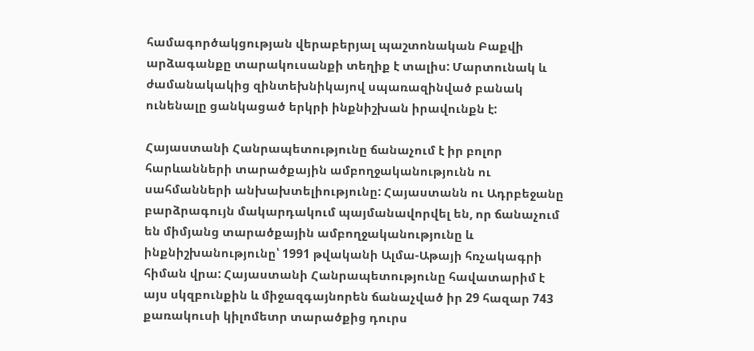համագործակցության վերաբերյալ պաշտոնական Բաքվի արձագանքը տարակուսանքի տեղիք է տալիս: Մարտունակ և ժամանակակից զինտեխնիկայով սպառազինված բանակ ունենալը ցանկացած երկրի ինքնիշխան իրավունքն է:

Հայաստանի Հանրապետությունը ճանաչում է իր բոլոր հարևանների տարածքային ամբողջականությունն ու սահմանների անխախտելիությունը: Հայաստանն ու Ադրբեջանը բարձրագույն մակարդակում պայմանավորվել են, որ ճանաչում են միմյանց տարածքային ամբողջականությունը և ինքնիշխանությունը՝ 1991 թվականի Ալմա-Աթայի հռչակագրի հիման վրա: Հայաստանի Հանրապետությունը հավատարիմ է այս սկզբունքին և միջազգայնորեն ճանաչված իր 29 հազար 743 քառակուսի կիլոմետր տարածքից դուրս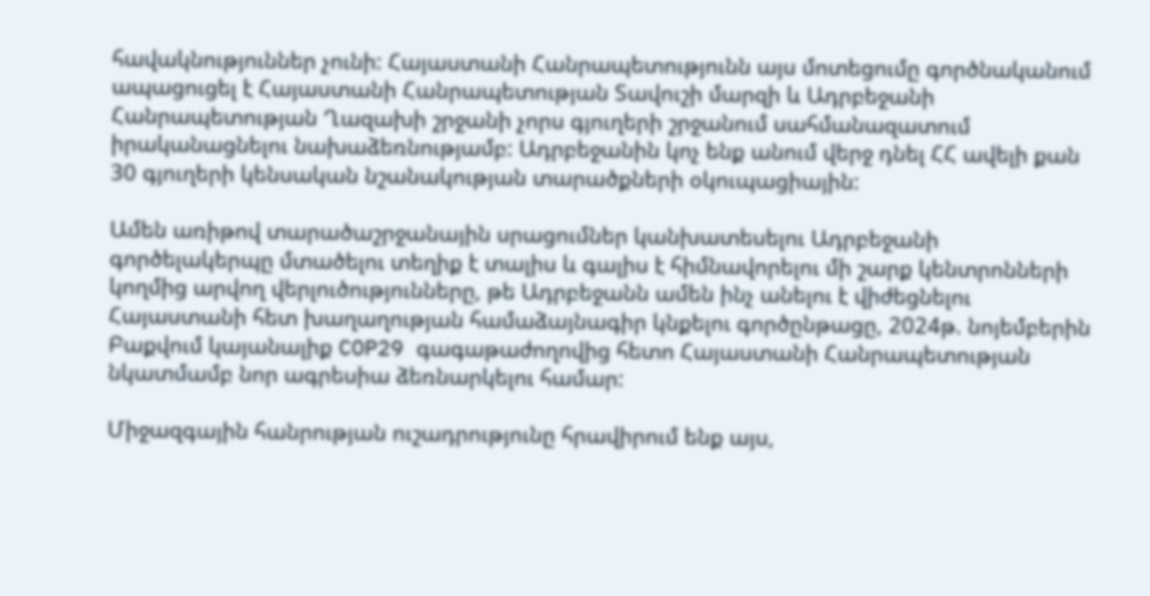հավակնություններ չունի: Հայաստանի Հանրապետությունն այս մոտեցումը գործնականում ապացուցել է Հայաստանի Հանրապետության Տավուշի մարզի և Ադրբեջանի Հանրապետության Ղազախի շրջանի չորս գյուղերի շրջանում սահմանազատում իրականացնելու նախաձեռնությամբ: Ադրբեջանին կոչ ենք անում վերջ դնել ՀՀ ավելի քան 30 գյուղերի կենսական նշանակության տարածքների օկուպացիային:

Ամեն առիթով տարածաշրջանային սրացումներ կանխատեսելու Ադրբեջանի գործելակերպը մտածելու տեղիք է տալիս և գալիս է հիմնավորելու մի շարք կենտրոնների կողմից արվող վերլուծությունները, թե Ադրբեջանն ամեն ինչ անելու է վիժեցնելու Հայաստանի հետ խաղաղության համաձայնագիր կնքելու գործընթացը, 2024թ. նոյեմբերին Բաքվում կայանալիք COP29 գագաթաժողովից հետո Հայաստանի Հանրապետության նկատմամբ նոր ագրեսիա ձեռնարկելու համար:

Միջազգային հանրության ուշադրությունը հրավիրում ենք այս,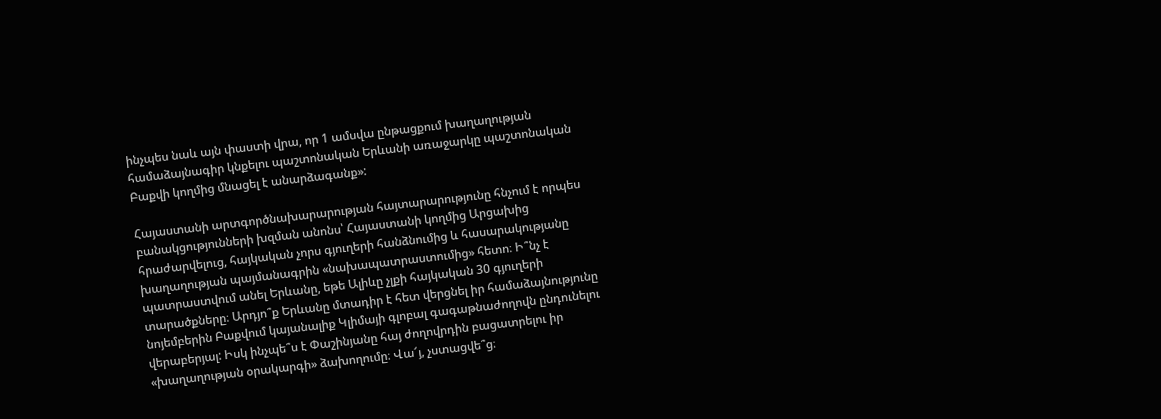ինչպես նաև այն փաստի վրա, որ 1 ամսվա ընթացքում խաղաղության համաձայնագիր կնքելու պաշտոնական Երևանի առաջարկը պաշտոնական Բաքվի կողմից մնացել է անարձագանք»:

Հայաստանի արտգործնախարարության հայտարարությունը հնչում է որպես բանակցությունների խզման անոնս՝ Հայաստանի կողմից Արցախից հրաժարվելուց, հայկական չորս գյուղերի հանձնումից և հասարակությանը խաղաղության պայմանագրին «նախապատրաստումից» հետո։ Ի՞նչ է պատրաստվում անել Երևանը, եթե Ալիևը չլքի հայկական 30 գյուղերի տարածքները։ Արդյո՞ք Երևանը մտադիր է հետ վերցնել իր համաձայնությունը նոյեմբերին Բաքվում կայանալիք Կլիմայի գլոբալ գագաթնաժողովն ընդունելու վերաբերյալ: Իսկ ինչպե՞ս է Փաշինյանը հայ ժողովրդին բացատրելու իր «խաղաղության օրակարգի» ձախողումը։ Վա՜յ, չստացվե՞ց։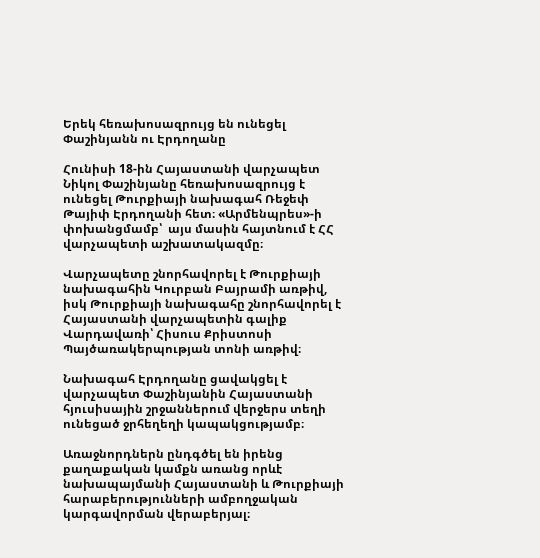Երեկ հեռախոսազրույց են ունեցել Փաշինյանն ու Էրդողանը

Հունիսի 18-ին Հայաստանի վարչապետ Նիկոլ Փաշինյանը հեռախոսազրույց է ունեցել Թուրքիայի նախագահ Ռեջեփ Թայիփ Էրդողանի հետ։ «Արմենպրես»-ի փոխանցմամբ՝  այս մասին հայտնում է ՀՀ վարչապետի աշխատակազմը։

Վարչապետը շնորհավորել է Թուրքիայի նախագահին Կուրբան Բայրամի առթիվ, իսկ Թուրքիայի նախագահը շնորհավորել է Հայաստանի վարչապետին գալիք Վարդավառի՝ Հիսուս Քրիստոսի Պայծառակերպության տոնի առթիվ։

Նախագահ Էրդողանը ցավակցել է վարչապետ Փաշինյանին Հայաստանի հյուսիսային շրջաններում վերջերս տեղի ունեցած ջրհեղեղի կապակցությամբ։

Առաջնորդներն ընդգծել են իրենց քաղաքական կամքն առանց որևէ նախապայմանի Հայաստանի և Թուրքիայի հարաբերությունների ամբողջական կարգավորման վերաբերյալ։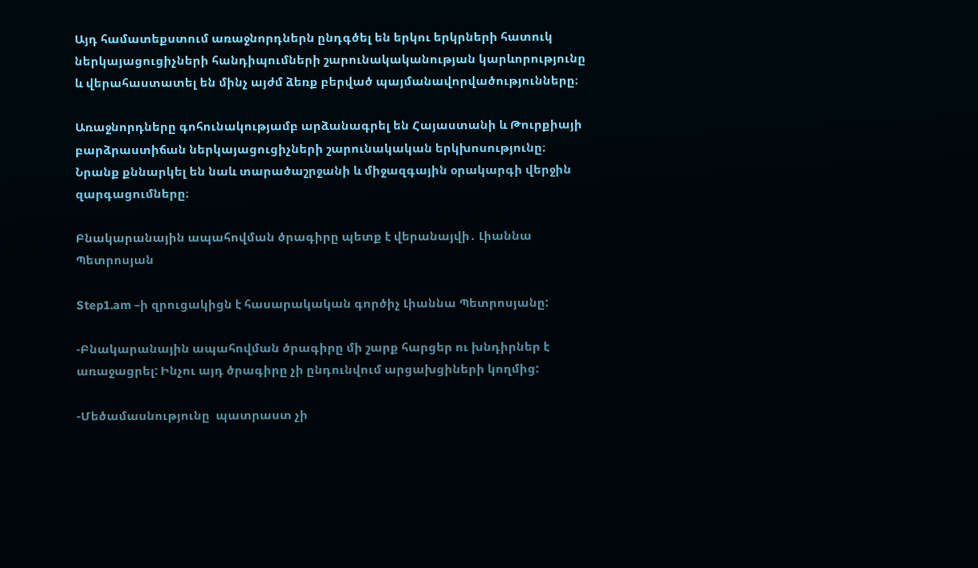Այդ համատեքստում առաջնորդներն ընդգծել են երկու երկրների հատուկ ներկայացուցիչների հանդիպումների շարունակականության կարևորությունը և վերահաստատել են մինչ այժմ ձեռք բերված պայմանավորվածությունները։

Առաջնորդները գոհունակությամբ արձանագրել են Հայաստանի և Թուրքիայի բարձրաստիճան ներկայացուցիչների շարունակական երկխոսությունը։ Նրանք քննարկել են նաև տարածաշրջանի և միջազգային օրակարգի վերջին զարգացումները։

Բնակարանային ապահովման ծրագիրը պետք է վերանայվի․ Լիաննա Պետրոսյան

Step1.am –ի զրուցակիցն է հասարակական գործիչ Լիաննա Պետրոսյանը:

-Բնակարանային ապահովման ծրագիրը մի շարք հարցեր ու խնդիրներ է առաջացրել: Ինչու այդ ծրագիրը չի ընդունվում արցախցիների կողմից:

-Մեծամասնությունը  պատրաստ չի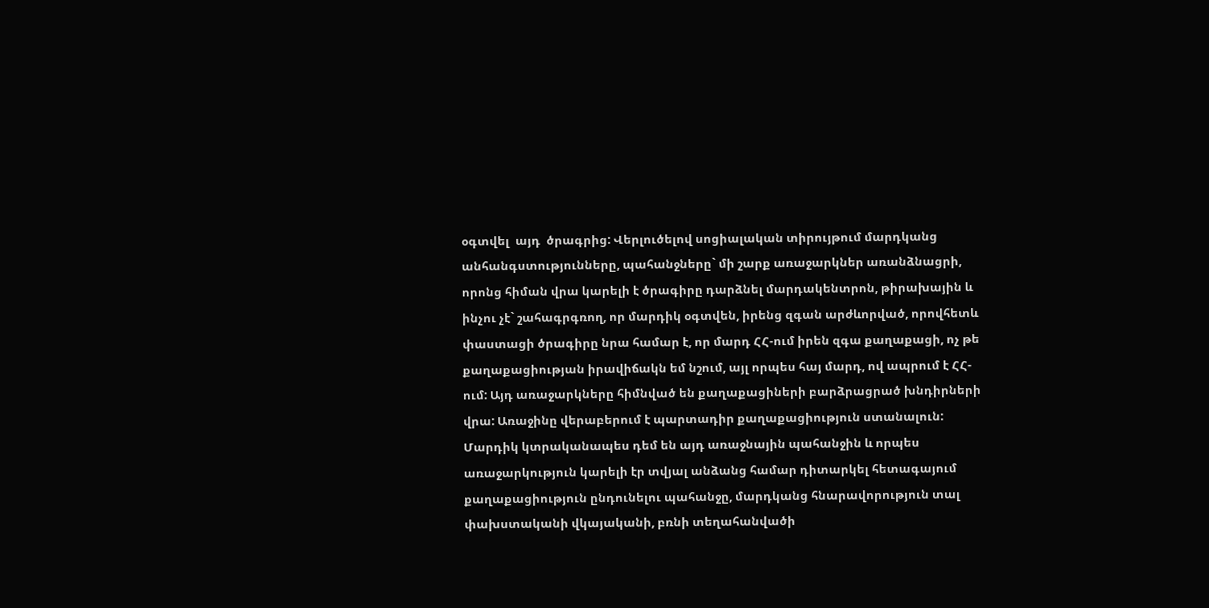օգտվել  այդ  ծրագրից: Վերլուծելով սոցիալական տիրույթում մարդկանց անհանգստությունները, պահանջները` մի շարք առաջարկներ առանձնացրի, որոնց հիման վրա կարելի է ծրագիրը դարձնել մարդակենտրոն, թիրախային և ինչու չէ` շահագրգռող, որ մարդիկ օգտվեն, իրենց զգան արժևորված, որովհետև փաստացի ծրագիրը նրա համար է, որ մարդ ՀՀ-ում իրեն զգա քաղաքացի, ոչ թե քաղաքացիության իրավիճակն եմ նշում, այլ որպես հայ մարդ, ով ապրում է ՀՀ-ում: Այդ առաջարկները հիմնված են քաղաքացիների բարձրացրած խնդիրների վրա: Առաջինը վերաբերում է պարտադիր քաղաքացիություն ստանալուն:  Մարդիկ կտրականապես դեմ են այդ առաջնային պահանջին և որպես առաջարկություն կարելի էր տվյալ անձանց համար դիտարկել հետագայում քաղաքացիություն ընդունելու պահանջը, մարդկանց հնարավորություն տալ փախստականի վկայականի, բռնի տեղահանվածի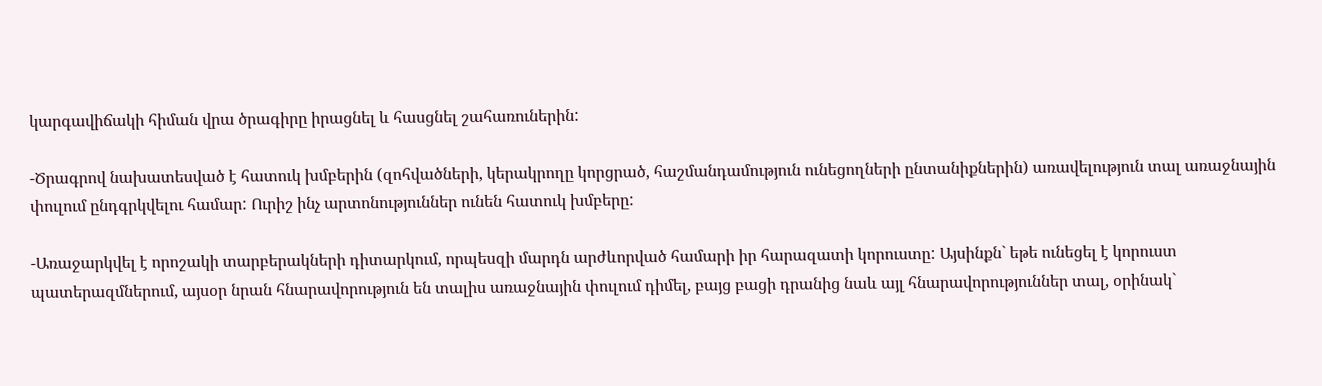կարգավիճակի հիման վրա ծրագիրը իրացնել և հասցնել շահառուներին:

-Ծրագրով նախատեսված է հատուկ խմբերին (զոհվածների, կերակրողը կորցրած, հաշմանդամություն ունեցողների ընտանիքներին) առավելություն տալ առաջնային փուլում ընդգրկվելու համար: Ուրիշ ինչ արտոնություններ ունեն հատուկ խմբերը:

-Առաջարկվել է որոշակի տարբերակների դիտարկում, որպեսզի մարդն արժևորված համարի իր հարազատի կորուստը: Այսինքն` եթե ունեցել է կորուստ պատերազմներում, այսօր նրան հնարավորություն են տալիս առաջնային փուլում դիմել, բայց բացի դրանից նաև այլ հնարավորություններ տալ, օրինակ`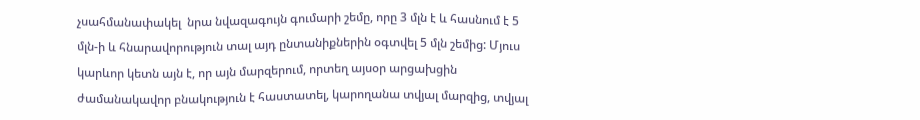չսահմանափակել  նրա նվազագույն գումարի շեմը, որը 3 մլն է և հասնում է 5 մլն-ի և հնարավորություն տալ այդ ընտանիքներին օգտվել 5 մլն շեմից: Մյուս կարևոր կետն այն է, որ այն մարզերում, որտեղ այսօր արցախցին ժամանակավոր բնակություն է հաստատել, կարողանա տվյալ մարզից, տվյալ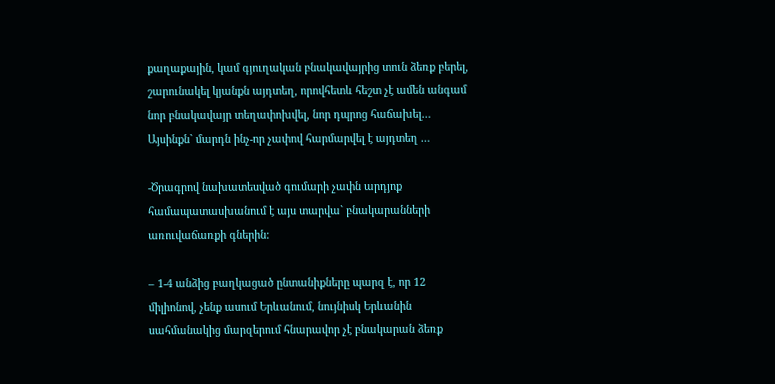քաղաքային, կամ գյուղական բնակավայրից տուն ձեռք բերել, շարունակել կյանքն այդտեղ, որովհետև հեշտ չէ ամեն անգամ նոր բնակավայր տեղափոխվել, նոր դպրոց հաճախել… Այսինքն` մարդն ինչ-որ չափով հարմարվել է այդտեղ …

-Ծրագրով նախատեսված գումարի չափն արդյոք համապատասխանում է այս տարվա` բնակարանների առուվաճառքի գներին:

– 1-4 անձից բաղկացած ընտանիքները պարզ է, որ 12 միլիոնով, չենք ասում Երևանում, նույնիսկ Երևանին սահմանակից մարզերում հնարավոր չէ բնակարան ձեռք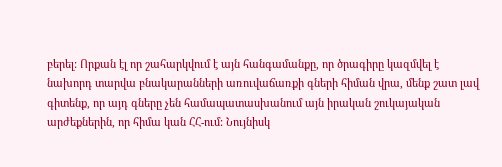բերել: Որքան էլ որ շահարկվում է այն հանգամանքը, որ ծրագիրը կազմվել է նախորդ տարվա բնակարանների առուվաճառքի գների հիման վրա, մենք շատ լավ գիտենք, որ այդ գները չեն համապատասխանում այն իրական շուկայական արժեքներին, որ հիմա կան ՀՀ-ում: Նույնիսկ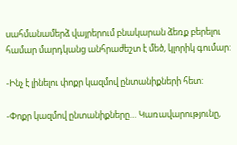սահմանամերձ վայրերում բնակարան ձեռք բերելու համար մարդկանց անհրաժեշտ է մեծ, կլորիկ գումար:

-Ինչ է լինելու փոքր կազմով ընտանիքների հետ:

-Փոքր կազմով ընտանիքները… Կառավարությունը,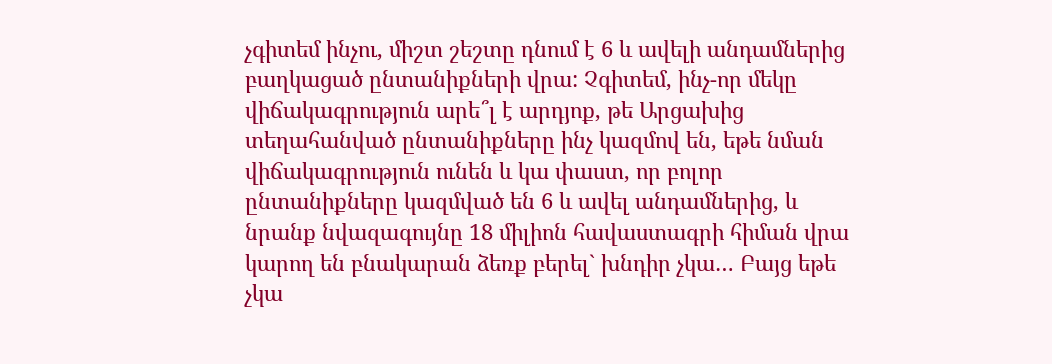չգիտեմ ինչու, միշտ շեշտը դնում է 6 և ավելի անդամներից բաղկացած ընտանիքների վրա: Չգիտեմ, ինչ-որ մեկը վիճակագրություն արե՞լ է արդյոք, թե Արցախից տեղահանված ընտանիքները ինչ կազմով են, եթե նման վիճակագրություն ունեն և կա փաստ, որ բոլոր ընտանիքները կազմված են 6 և ավել անդամներից, և նրանք նվազագույնը 18 միլիոն հավաստագրի հիման վրա կարող են բնակարան ձեռք բերել` խնդիր չկա… Բայց եթե չկա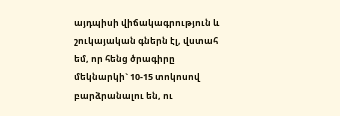այդպիսի վիճակագրություն և շուկայական գներն էլ, վստահ եմ, որ հենց ծրագիրը մեկնարկի` 10-15 տոկոսով բարձրանալու են, ու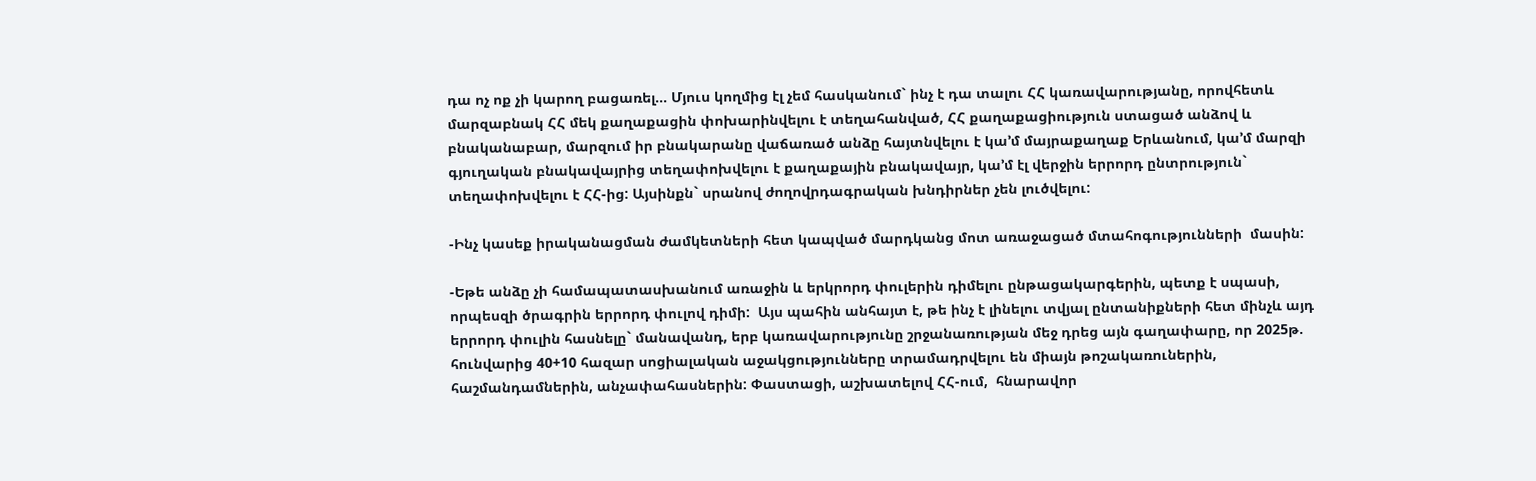դա ոչ ոք չի կարող բացառել… Մյուս կողմից էլ չեմ հասկանում` ինչ է դա տալու ՀՀ կառավարությանը, որովհետև մարզաբնակ ՀՀ մեկ քաղաքացին փոխարինվելու է տեղահանված, ՀՀ քաղաքացիություն ստացած անձով և բնականաբար, մարզում իր բնակարանը վաճառած անձը հայտնվելու է կա’մ մայրաքաղաք Երևանում, կա’մ մարզի գյուղական բնակավայրից տեղափոխվելու է քաղաքային բնակավայր, կա’մ էլ վերջին երրորդ ընտրություն` տեղափոխվելու է ՀՀ-ից: Այսինքն` սրանով ժողովրդագրական խնդիրներ չեն լուծվելու:

-Ինչ կասեք իրականացման ժամկետների հետ կապված մարդկանց մոտ առաջացած մտահոգությունների  մասին:

-Եթե անձը չի համապատասխանում առաջին և երկրորդ փուլերին դիմելու ընթացակարգերին, պետք է սպասի, որպեսզի ծրագրին երրորդ փուլով դիմի:  Այս պահին անհայտ է, թե ինչ է լինելու տվյալ ընտանիքների հետ մինչև այդ երրորդ փուլին հասնելը` մանավանդ, երբ կառավարությունը շրջանառության մեջ դրեց այն գաղափարը, որ 2025թ. հունվարից 40+10 հազար սոցիալական աջակցությունները տրամադրվելու են միայն թոշակառուներին, հաշմանդամներին, անչափահասներին: Փաստացի, աշխատելով ՀՀ-ում,  հնարավոր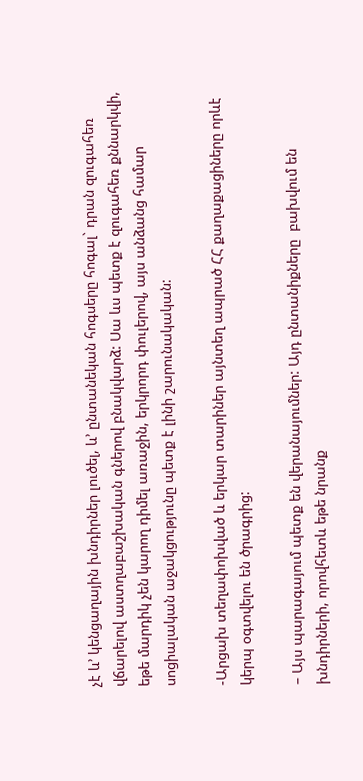չէ և’ կենցաղային խնդիրներ լուծել, և’ ընտանեկան հոգսերը հոգալ` դրան զուգահեռ վճարելով աստղաբաշխական գներով բնակվարձ: Սա ևս պետք է զուգահեռ քննարկվի, եթե մարդիկ չեն կարող դիմել առաջին, երկրորդ փուլերով, այս անձանց համար սոցիալական աջակցությունը պետք է լինի շարունակական:

-Արցախ տեղափոխված և երկար տարիներ այնտեղ ապրած ՀՀ քաղաքացիները որևէ կերպ օգտվելու են ծրագրից:

– Այս պարագայում պետք են վերանայումներ: Այդ ընտանիքները  բախվում են խնդիրների, որովհետև եթե նրանք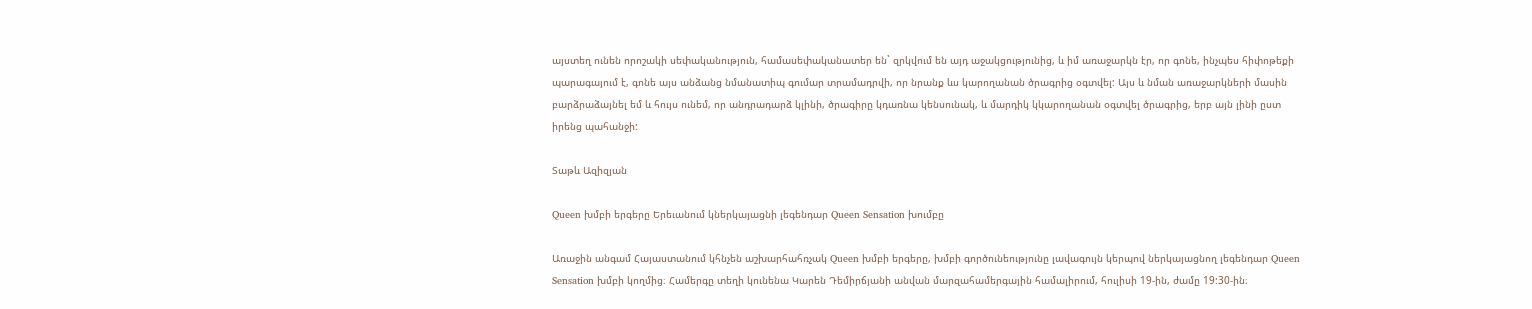այստեղ ունեն որոշակի սեփականություն, համասեփականատեր են` զրկվում են այդ աջակցությունից, և իմ առաջարկն էր, որ գոնե, ինչպես հիփոթեքի պարագայում է, գոնե այս անձանց նմանատիպ գումար տրամադրվի, որ նրանք ևս կարողանան ծրագրից օգտվել: Այս և նման առաջարկների մասին բարձրաձայնել եմ և հույս ունեմ, որ անդրադարձ կլինի, ծրագիրը կդառնա կենսունակ, և մարդիկ կկարողանան օգտվել ծրագրից, երբ այն լինի ըստ իրենց պահանջի:

Տաթև Ազիզյան

Queen խմբի երգերը Երեւանում կներկայացնի լեգենդար Queen Sensation խումբը

Առաջին անգամ Հայաստանում կհնչեն աշխարհահռչակ Queen խմբի երգերը, խմբի գործունեությունը լավագույն կերպով ներկայացնող լեգենդար Queen Sensation խմբի կողմից։ Համերգը տեղի կունենա Կարեն Դեմիրճյանի անվան մարզահամերգային համալիրում, հուլիսի 19-ին, ժամը 19:30-ին։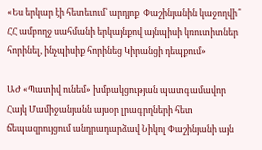«Ես երկար էի հետեւում՝ արդյոք  Փաշինյանին կաջողվի՞ ՀՀ ամբողջ սահմանի երկայնքով այնպիսի կռուտիտներ հորինել, ինչպիսիք հորինեց Կիրանցի դեպքում»

ԱԺ «Պատիվ ունեմ» խմբակցության պատգամավոր Հայկ Մամիջանյանն այսօր լրագրղների հետ ճեպազրույցում անդրադարձավ Նիկոլ Փաշինյանի այն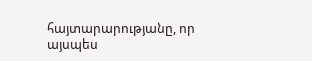հայտարարությանը, որ այսպես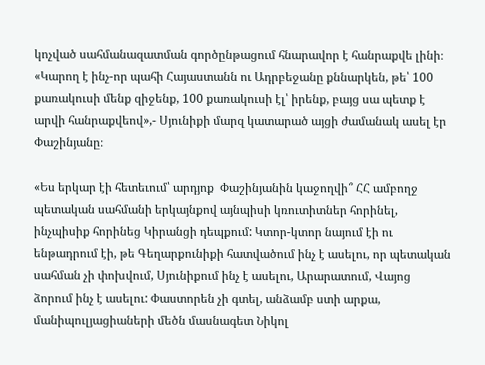կոչված սահմանազատման գործընթացում հնարավոր է հանրաքվե լինի։ «Կարող է ինչ-որ պահի Հայաստանն ու Ադրբեջանը քննարկեն, թե՝ 100 քառակուսի մենք զիջենք, 100 քառակուսի էլ՝ իրենք, բայց սա պետք է արվի հանրաքվեով»,- Սյունիքի մարզ կատարած այցի ժամանակ ասել էր Փաշինյանը։

«Ես երկար էի հետեւում՝ արդյոք  Փաշինյանին կաջողվի՞ ՀՀ ամբողջ պետական սահմանի երկայնքով այնպիսի կռուտիտներ հորինել, ինչպիսիք հորինեց Կիրանցի դեպքում: Կտոր-կտոր նայում էի ու ենթադրում էի, թե Գեղարքունիքի հատվածում ինչ է ասելու, որ պետական սահման չի փոխվում, Սյունիքում ինչ է ասելու, Արարատում, Վայոց ձորում ինչ է ասելու: Փաստորեն չի գտել, անձամբ ստի արքա, մանիպուլյացիաների մեծն մասնագետ Նիկոլ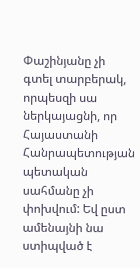Փաշինյանը չի գտել տարբերակ, որպեսզի սա ներկայացնի, որ Հայաստանի Հանրապետության պետական սահմանը չի փոխվում: Եվ ըստ ամենայնի նա ստիպված է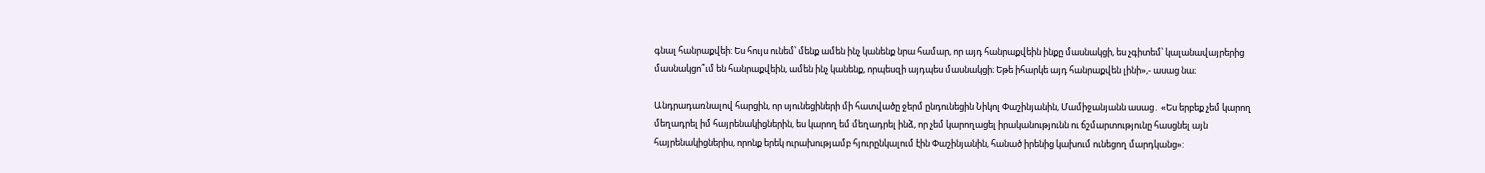գնալ հանրաքվեի: Ես հույս ունեմ՝ մենք ամեն ինչ կանենք նրա համար, որ այդ հանրաքվեին ինքը մասնակցի, ես չգիտեմ՝ կալանավայրերից մասնակցո՞ւմ են հանրաքվեին, ամեն ինչ կանենք, որպեսզի այդպես մասնակցի։ Եթե իհարկե այդ հանրաքվեն լինի»,- ասաց նա։

Անդրադառնալով հարցին, որ սյունեցիների մի հատվածը ջերմ ընդունեցին Նիկոլ Փաշինյանին, Մամիջանյանն ասաց․ «Ես երբեք չեմ կարող մեղադրել իմ հայրենակիցներին, ես կարող եմ մեղադրել ինձ, որ չեմ կարողացել իրականությունն ու ճշմարտությունը հասցնել այն հայրենակիցներիս, որոնք երեկ ուրախությամբ հյուրընկալում էին Փաշինյանին, հանած իրենից կախում ունեցող մարդկանց»: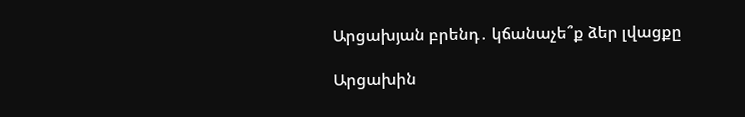Արցախյան բրենդ․ կճանաչե՞ք ձեր լվացքը

Արցախին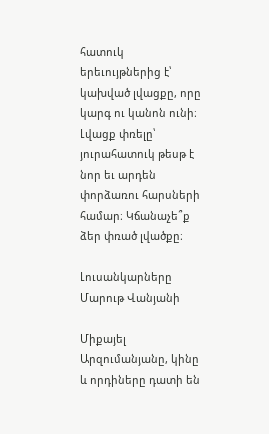հատուկ երեւույթներից է՝ կախված լվացքը, որը կարգ ու կանոն ունի։ Լվացք փռելը՝ յուրահատուկ թեսթ է նոր եւ արդեն փորձառու հարսների համար։ Կճանաչե՞ք ձեր փռած լվածքը։

Լուսանկարները Մարութ Վանյանի

Միքայել Արզումանյանը, կինը և որդիները դատի են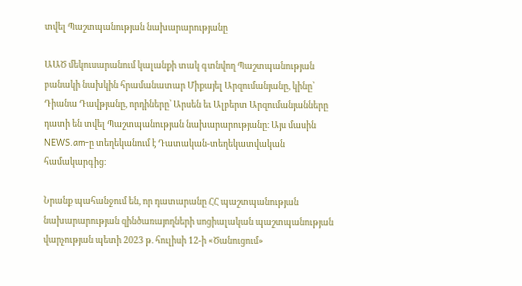տվել Պաշտպանության նախարարությանը

ԱԱԾ մեկուսարանում կալանքի տակ գտնվող Պաշտպանության բանակի նախկին հրամանատար Միքայել Արզումանյանը, կինը՝ Դիանա Դավթյանը, որդիները՝ Արսեն եւ Ալբերտ Արզումանյանները դատի են տվել Պաշտպանության նախարարությանը։ Այս մասին NEWS.am-ը տեղեկանում է Դատական-տեղեկատվական համակարգից։

Նրանք պահանջում են, որ դատարանը ՀՀ պաշտպանության նախարարության զինծառայողների սոցիալական պաշտպանության վարչության պետի 2023 թ. հուլիսի 12-ի «Ծանուցում»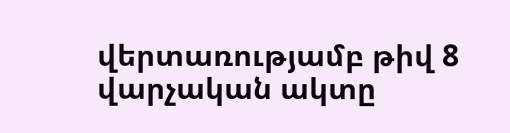վերտառությամբ թիվ 8 վարչական ակտը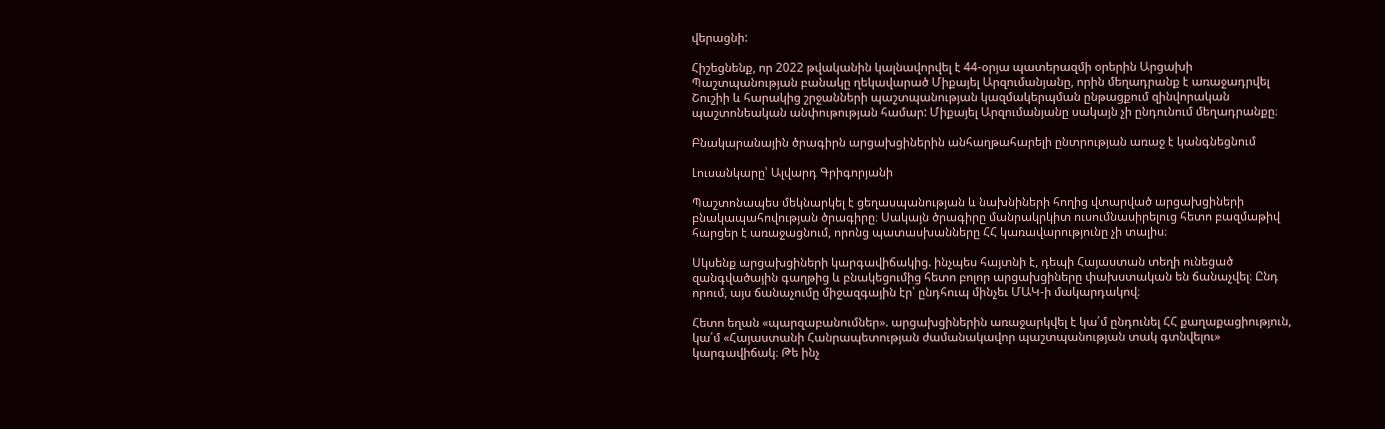վերացնի:

Հիշեցնենք, որ 2022 թվականին կալնավորվել է 44-օրյա պատերազմի օրերին Արցախի Պաշտպանության բանակը ղեկավարած Միքայել Արզումանյանը, որին մեղադրանք է առաջադրվել Շուշիի և հարակից շրջանների պաշտպանության կազմակերպման ընթացքում զինվորական պաշտոնեական անփութության համար: Միքայել Արզումանյանը սակայն չի ընդունում մեղադրանքը։

Բնակարանային ծրագիրն արցախցիներին անհաղթահարելի ընտրության առաջ է կանգնեցնում

Լուսանկարը՝ Ալվարդ Գրիգորյանի

Պաշտոնապես մեկնարկել է ցեղասպանության և նախնիների հողից վտարված արցախցիների բնակապահովության ծրագիրը։ Սակայն ծրագիրը մանրակրկիտ ուսումնասիրելուց հետո բազմաթիվ հարցեր է առաջացնում, որոնց պատասխանները ՀՀ կառավարությունը չի տալիս։

Սկսենք արցախցիների կարգավիճակից. ինչպես հայտնի է, դեպի Հայաստան տեղի ունեցած զանգվածային գաղթից և բնակեցումից հետո բոլոր արցախցիները փախստական են ճանաչվել։ Ընդ որում, այս ճանաչումը միջազգային էր՝ ընդհուպ մինչեւ ՄԱԿ-ի մակարդակով։

Հետո եղան «պարզաբանումներ». արցախցիներին առաջարկվել է կա՛մ ընդունել ՀՀ քաղաքացիություն, կա՛մ «Հայաստանի Հանրապետության ժամանակավոր պաշտպանության տակ գտնվելու» կարգավիճակ։ Թե ինչ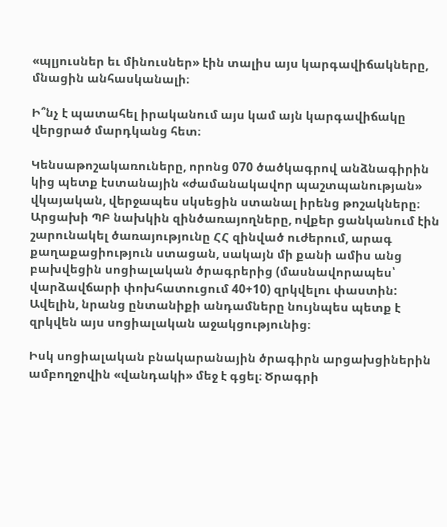«պլյուսներ եւ մինուսներ» էին տալիս այս կարգավիճակները, մնացին անհասկանալի։

Ի՞նչ է պատահել իրականում այս կամ այն կարգավիճակը վերցրած մարդկանց հետ։

Կենսաթոշակառուները, որոնց 070 ծածկագրով անձնագիրին կից պետք էստանային «ժամանակավոր պաշտպանության» վկայական, վերջապես սկսեցին ստանալ իրենց թոշակները։ Արցախի ՊԲ նախկին զինծառայողները, ովքեր ցանկանում էին շարունակել ծառայությունը ՀՀ զինված ուժերում, արագ քաղաքացիություն ստացան, սակայն մի քանի ամիս անց բախվեցին սոցիալական ծրագրերից (մասնավորապես՝ վարձավճարի փոխհատուցում 40+10) զրկվելու փաստին: Ավելին, նրանց ընտանիքի անդամները նույնպես պետք է զրկվեն այս սոցիալական աջակցությունից։

Իսկ սոցիալական բնակարանային ծրագիրն արցախցիներին ամբողջովին «վանդակի» մեջ է գցել։ Ծրագրի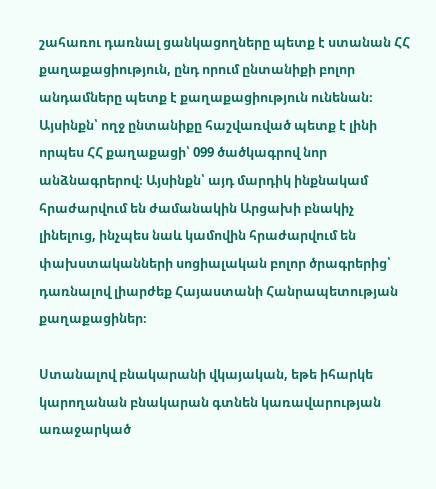շահառու դառնալ ցանկացողները պետք է ստանան ՀՀ քաղաքացիություն, ընդ որում ընտանիքի բոլոր անդամները պետք է քաղաքացիություն ունենան։ Այսինքն՝ ողջ ընտանիքը հաշվառված պետք է լինի որպես ՀՀ քաղաքացի՝ 099 ծածկագրով նոր անձնագրերով։ Այսինքն՝ այդ մարդիկ ինքնակամ հրաժարվում են ժամանակին Արցախի բնակիչ լինելուց, ինչպես նաև կամովին հրաժարվում են փախստականների սոցիալական բոլոր ծրագրերից՝ դառնալով լիարժեք Հայաստանի Հանրապետության քաղաքացիներ։

Ստանալով բնակարանի վկայական, եթե իհարկե կարողանան բնակարան գտնեն կառավարության առաջարկած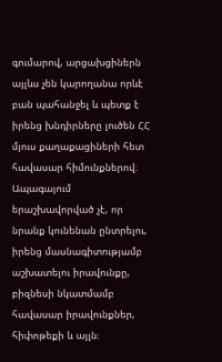գումարով, արցախցիներն այլևս չեն կարողանա որևէ բան պահանջել և պետք է իրենց խնդիրները լուծեն ՀՀ մյուս քաղաքացիների հետ հավասար հիմունքներով։ Ապագայում երաշխավորված չէ, որ նրանք կունենան ընտրելու, իրենց մասնագիտությամբ աշխատելու իրավունքը, բիզնեսի նկատմամբ հավասար իրավունքներ, հիփոթեքի և այլն։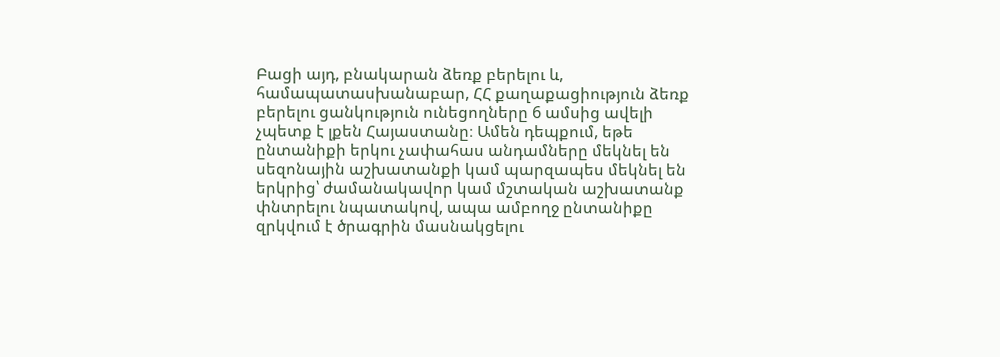Բացի այդ, բնակարան ձեռք բերելու և, համապատասխանաբար, ՀՀ քաղաքացիություն ձեռք բերելու ցանկություն ունեցողները 6 ամսից ավելի չպետք է լքեն Հայաստանը։ Ամեն դեպքում, եթե ընտանիքի երկու չափահաս անդամները մեկնել են սեզոնային աշխատանքի կամ պարզապես մեկնել են երկրից՝ ժամանակավոր կամ մշտական աշխատանք փնտրելու նպատակով, ապա ամբողջ ընտանիքը զրկվում է ծրագրին մասնակցելու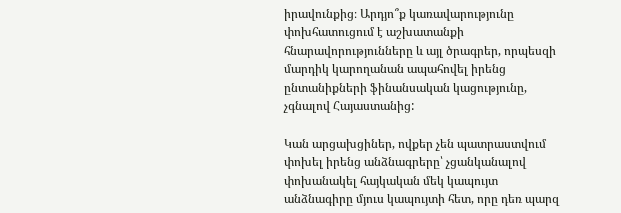իրավունքից։ Արդյո՞ք կառավարությունը փոխհատուցում է աշխատանքի հնարավորությունները և այլ ծրագրեր, որպեսզի մարդիկ կարողանան ապահովել իրենց ընտանիքների ֆինանսական կացությունը, չգնալով Հայաստանից:

Կան արցախցիներ, ովքեր չեն պատրաստվում փոխել իրենց անձնագրերը՝ չցանկանալով փոխանակել հայկական մեկ կապույտ անձնագիրը մյուս կապույտի հետ, որը դեռ պարզ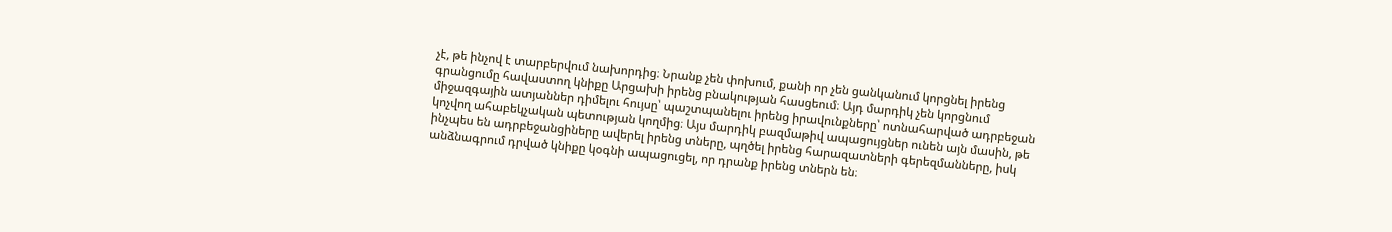չէ, թե ինչով է տարբերվում նախորդից։ Նրանք չեն փոխում, քանի որ չեն ցանկանում կորցնել իրենց գրանցումը հավաստող կնիքը Արցախի իրենց բնակության հասցեում։ Այդ մարդիկ չեն կորցնում միջազգային ատյաններ դիմելու հույսը՝ պաշտպանելու իրենց իրավունքները՝ ոտնահարված ադրբեջան կոչվող ահաբեկչական պետության կողմից։ Այս մարդիկ բազմաթիվ ապացույցներ ունեն այն մասին, թե ինչպես են ադրբեջանցիները ավերել իրենց տները, պղծել իրենց հարազատների գերեզմանները, իսկ անձնագրում դրված կնիքը կօգնի ապացուցել, որ դրանք իրենց տներն են։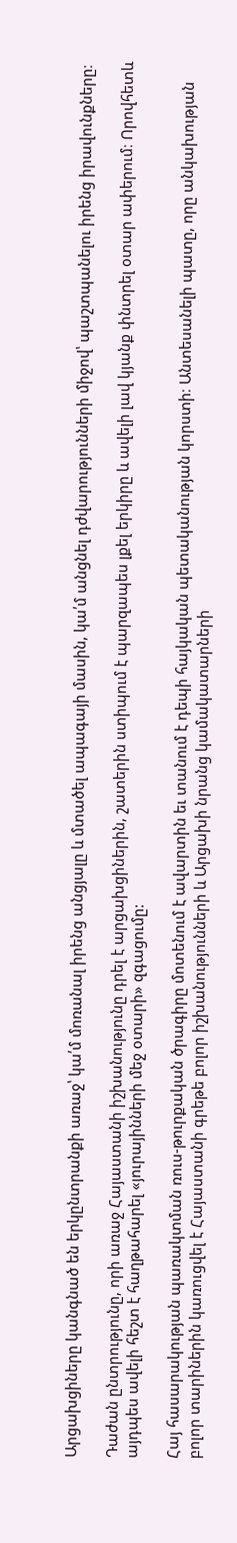Արցախցիները կանգնած են երկընտրանքի առաջ՝ կա՛մ մոռանալ իրենց անցյալը և մտածել ապագայի մասին, կա՛մ անցնել դժվարությունների միջով՝ պաշտպանելու իրենց իրավունքները։

Դաժան ընտրությունը, որի առաջ Հայաստանի իշխանությունը դրել է արցախցիներին, շատերին ստիպում է պարզապես լքել երկիրը և ավելի լավ կյանք փնտրել օտար ափերում։ Որովհետև այդպես ավելի հեշտ է հաղթահարել «յուրայինների մեջ օտարի» զգացումը:

Հայ հասարակության պառակտման ռուս-թուրքական ծրագիրը մոտենում է ավարտին եւ տանում է դեպի հայկական պետականության կորստի։ Անտեսանելի պատը, որը անկախության բոլոր տարիներին կառուցվել է Հայաստանի գրեթե բոլոր իշխանությունների և Արցախի նրանց կամակատարների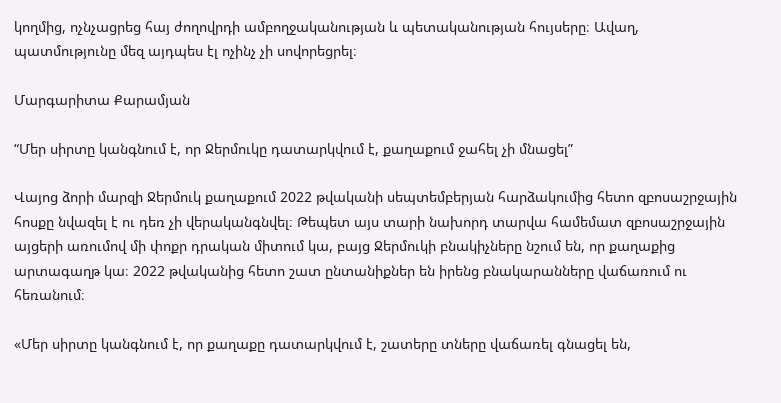կողմից, ոչնչացրեց հայ ժողովրդի ամբողջականության և պետականության հույսերը։ Ավաղ, պատմությունը մեզ այդպես էլ ոչինչ չի սովորեցրել։

Մարգարիտա Քարամյան

“Մեր սիրտը կանգնում է, որ Ջերմուկը դատարկվում է, քաղաքում ջահել չի մնացել”

Վայոց ձորի մարզի Ջերմուկ քաղաքում 2022 թվականի սեպտեմբերյան հարձակումից հետո զբոսաշրջային հոսքը նվազել է ու դեռ չի վերականգնվել։ Թեպետ այս տարի նախորդ տարվա համեմատ զբոսաշրջային այցերի առումով մի փոքր դրական միտում կա, բայց Ջերմուկի բնակիչները նշում են, որ քաղաքից արտագաղթ կա։ 2022 թվականից հետո շատ ընտանիքներ են իրենց բնակարանները վաճառում ու հեռանում։

«Մեր սիրտը կանգնում է, որ քաղաքը դատարկվում է, շատերը տները վաճառել գնացել են,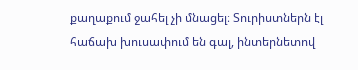քաղաքում ջահել չի մնացել։ Տուրիստներն էլ հաճախ խուսափում են գալ, ինտերնետով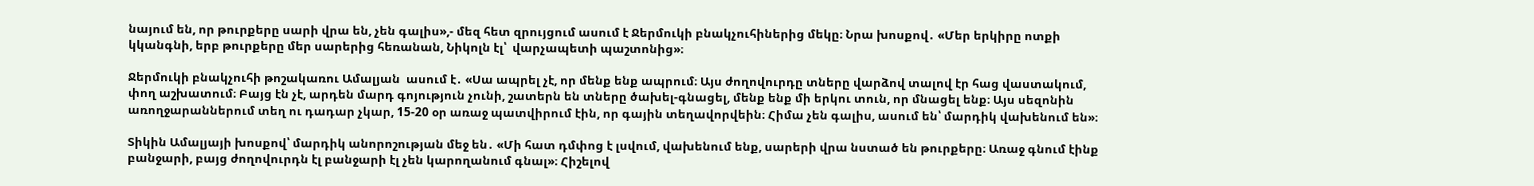նայում են, որ թուրքերը սարի վրա են, չեն գալիս»,- մեզ հետ զրույցում ասում է Ջերմուկի բնակչուհիներից մեկը։ Նրա խոսքով․ «Մեր երկիրը ոտքի կկանգնի, երբ թուրքերը մեր սարերից հեռանան, Նիկոլն էլ՝  վարչապետի պաշտոնից»։

Ջերմուկի բնակչուհի թոշակառու Ամալյան  ասում է․ «Սա ապրել չէ, որ մենք ենք ապրում։ Այս ժողովուրդը տները վարձով տալով էր հաց վաստակում, փող աշխատում։ Բայց էն չէ, արդեն մարդ գոյություն չունի, շատերն են տները ծախել-գնացել, մենք ենք մի երկու տուն, որ մնացել ենք։ Այս սեզոնին առողջարաններում տեղ ու դադար չկար, 15-20 օր առաջ պատվիրում էին, որ գային տեղավորվեին։ Հիմա չեն գալիս, ասում են՝ մարդիկ վախենում են»։

Տիկին Ամալյայի խոսքով՝ մարդիկ անորոշության մեջ են․ «Մի հատ դմփոց է լսվում, վախենում ենք, սարերի վրա նստած են թուրքերը։ Առաջ գնում էինք բանջարի, բայց ժողովուրդն էլ բանջարի էլ չեն կարողանում գնալ»։ Հիշելով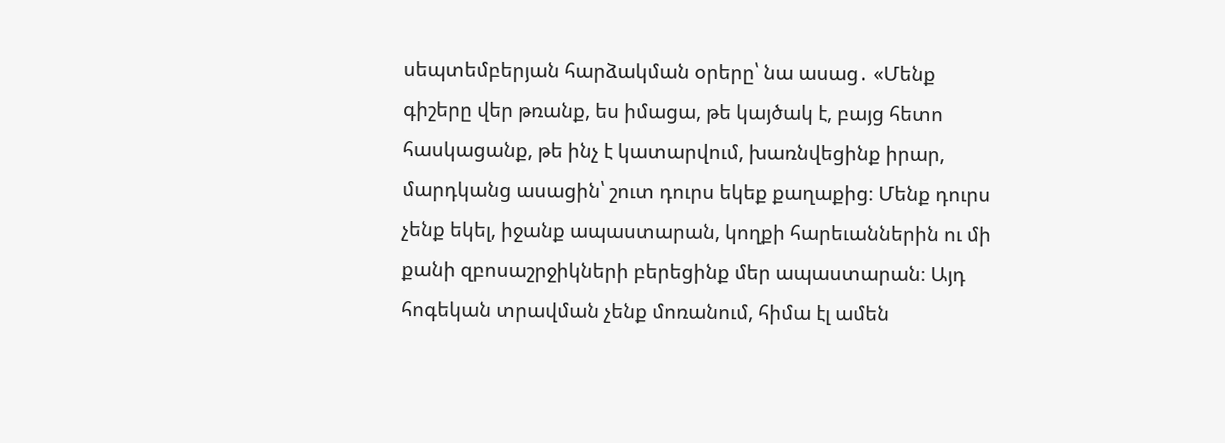սեպտեմբերյան հարձակման օրերը՝ նա ասաց․ «Մենք գիշերը վեր թռանք, ես իմացա, թե կայծակ է, բայց հետո հասկացանք, թե ինչ է կատարվում, խառնվեցինք իրար, մարդկանց ասացին՝ շուտ դուրս եկեք քաղաքից։ Մենք դուրս չենք եկել, իջանք ապաստարան, կողքի հարեւաններին ու մի քանի զբոսաշրջիկների բերեցինք մեր ապաստարան։ Այդ հոգեկան տրավման չենք մոռանում, հիմա էլ ամեն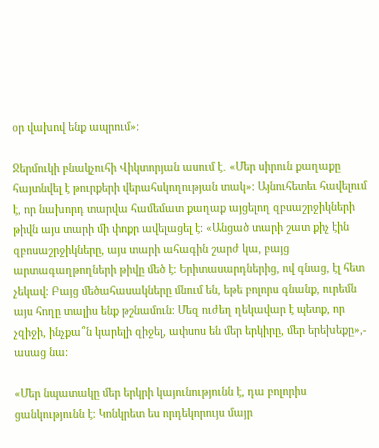օր վախով ենք ապրում»։

Ջերմուկի բնակչուհի Վիկտորյան ասում է․ «Մեր սիրուն քաղաքը հայտնվել է թուրքերի վերահսկողության տակ»։ Այնուհետեւ հավելում է, որ նախորդ տարվա համեմատ քաղաք այցելող զբսաշրջիկների թիվն այս տարի մի փոքր ավելացել է։ «Անցած տարի շատ քիչ էին զբոսաշրջիկները, այս տարի ահագին շարժ կա, բայց արտագաղթողների թիվը մեծ է։ Երիտասարդներից, ով գնաց, էլ հետ չեկավ։ Բայց մեծահասակները մնում են, եթե բոլորս գնանք, ուրեմն այս հողը տալիս ենք թշնամուն։ Մեզ ուժեղ ղեկավար է պետք, որ չզիջի, ինչքա՞ն կարելի զիջել, ափսոս են մեր երկիրը, մեր երեխեքը»,- ասաց նա։

«Մեր նպատակը մեր երկրի կայունությունն է, դա բոլորիս ցանկությունն է։ Կոնկրետ ես որդեկորույս մայր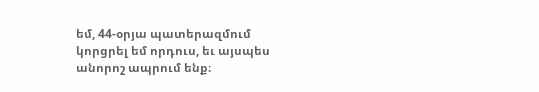եմ, 44-օրյա պատերազմում կորցրել եմ որդուս, եւ այսպես անորոշ ապրում ենք։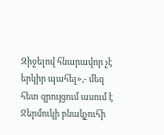Զիջելով հնարավոր չէ երկիր պահել»,- մեզ հետ զրույցում ասում է Ջերմուկի բնակչուհի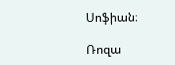Սոֆիան։

Ռոզա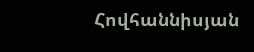Հովհաննիսյան